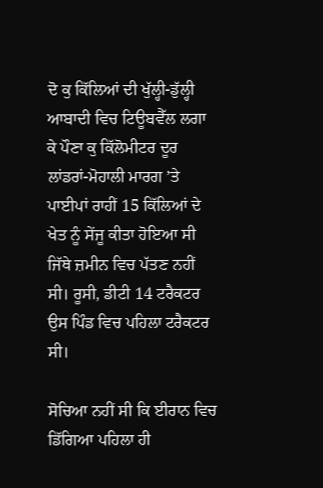ਦੋ ਕੁ ਕਿੱਲਿਆਂ ਦੀ ਖੁੱਲ੍ਹੀ-ਡੁੱਲ੍ਹੀ ਆਬਾਦੀ ਵਿਚ ਟਿਊਬਵੈੱਲ ਲਗਾ ਕੇ ਪੌਣਾ ਕੁ ਕਿੱਲੋਮੀਟਰ ਦੂਰ ਲਾਂਡਰਾਂ-ਮੋਹਾਲੀ ਮਾਰਗ ’ਤੇ ਪਾਈਪਾਂ ਰਾਹੀਂ 15 ਕਿੱਲਿਆਂ ਦੇ ਖੇਤ ਨੂੰ ਸੇਂਜੂ ਕੀਤਾ ਹੋਇਆ ਸੀ ਜਿੱਥੇ ਜ਼ਮੀਨ ਵਿਚ ਪੱਤਣ ਨਹੀਂ ਸੀ। ਰੂਸੀ, ਡੀਟੀ 14 ਟਰੈਕਟਰ ਉਸ ਪਿੰਡ ਵਿਚ ਪਹਿਲਾ ਟਰੈਕਟਰ ਸੀ।

ਸੋਚਿਆ ਨਹੀਂ ਸੀ ਕਿ ਈਰਾਨ ਵਿਚ ਡਿੱਗਿਆ ਪਹਿਲਾ ਹੀ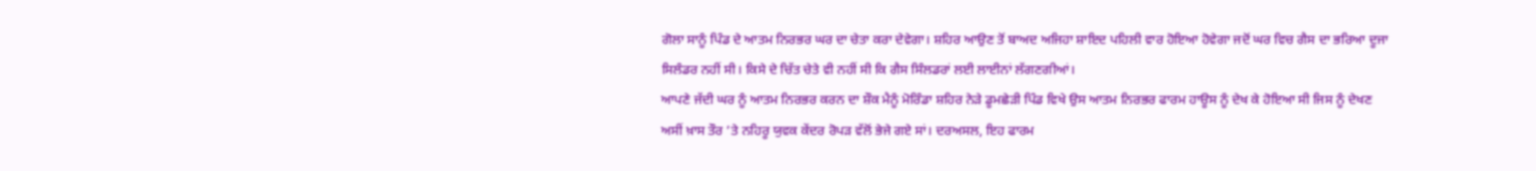ਗੋਲਾ ਸਾਨੂੰ ਪਿੰਡ ਦੇ ਆਤਮ ਨਿਰਭਰ ਘਰ ਦਾ ਚੇਤਾ ਕਰਾ ਦੇਵੇਗਾ। ਸ਼ਹਿਰ ਆਉਣ ਤੋਂ ਬਾਅਦ ਅਜਿਹਾ ਸ਼ਾਇਦ ਪਹਿਲੀ ਵਾਰ ਹੋਇਆ ਹੋਵੇਗਾ ਜਦੋਂ ਘਰ ਵਿਚ ਗੈਸ ਦਾ ਭਰਿਆ ਦੂਜਾ ਸਿਲੰਡਰ ਨਹੀਂ ਸੀ। ਕਿਸੇ ਦੇ ਚਿੱਤ ਚੇਤੇ ਵੀ ਨਹੀਂ ਸੀ ਕਿ ਗੈਸ ਸਿੰਲਡਰਾਂ ਲਈ ਲਾਈਨਾਂ ਲੱਗਣਗੀਆਂ।
ਆਪਣੇ ਜੱਦੀ ਘਰ ਨੂੰ ਆਤਮ ਨਿਰਭਰ ਕਰਨ ਦਾ ਸ਼ੌਕ ਮੈਨੂੰ ਮੋਰਿੰਡਾ ਸ਼ਹਿਰ ਨੇੜੇ ਡੂਮਛੇੜੀ ਪਿੰਡ ਵਿਖੇ ਉਸ ਆਤਮ ਨਿਰਭਰ ਫਾਰਮ ਹਾਊਸ ਨੂੰ ਦੇਖ ਕੇ ਹੋਇਆ ਸੀ ਜਿਸ ਨੂੰ ਦੇਖਣ ਅਸੀਂ ਖ਼ਾਸ ਤੌਰ ’ਤੇ ਨਹਿਰੂ ਯੁਵਕ ਕੇਂਦਰ ਰੋਪੜ ਵੱਲੋਂ ਭੇਜੇ ਗਏ ਸਾਂ। ਦਰਅਸਲ, ਇਹ ਫਾਰਮ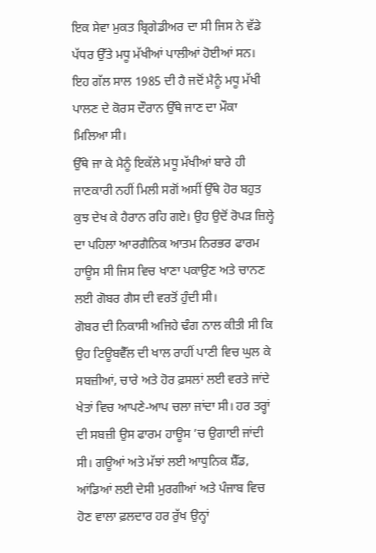ਇਕ ਸੇਵਾ ਮੁਕਤ ਬ੍ਰਿਗੇਡੀਅਰ ਦਾ ਸੀ ਜਿਸ ਨੇ ਵੱਡੇ ਪੱਧਰ ਉੱਤੇ ਮਧੂ ਮੱਖੀਆਂ ਪਾਲੀਆਂ ਹੋਈਆਂ ਸਨ। ਇਹ ਗੱਲ ਸਾਲ 1985 ਦੀ ਹੈ ਜਦੋਂ ਮੈਨੂੰ ਮਧੂ ਮੱਖੀ ਪਾਲਣ ਦੇ ਕੋਰਸ ਦੌਰਾਨ ਉੱਥੇ ਜਾਣ ਦਾ ਮੌਕਾ ਮਿਲਿਆ ਸੀ।
ਉੱਥੇ ਜਾ ਕੇ ਮੈਨੂੰ ਇਕੱਲੇ ਮਧੂ ਮੱਖੀਆਂ ਬਾਰੇ ਹੀ ਜਾਣਕਾਰੀ ਨਹੀਂ ਮਿਲੀ ਸਗੋਂ ਅਸੀਂ ਉੱਥੇ ਹੋਰ ਬਹੁਤ ਕੁਝ ਦੇਖ ਕੇ ਹੈਰਾਨ ਰਹਿ ਗਏ। ਉਹ ਉਦੋਂ ਰੋਪੜ ਜ਼ਿਲ੍ਹੇ ਦਾ ਪਹਿਲਾ ਆਰਗੈਨਿਕ ਆਤਮ ਨਿਰਭਰ ਫਾਰਮ ਹਾਊਸ ਸੀ ਜਿਸ ਵਿਚ ਖਾਣਾ ਪਕਾਉਣ ਅਤੇ ਚਾਨਣ ਲਈ ਗੋਬਰ ਗੈਸ ਦੀ ਵਰਤੋਂ ਹੁੰਦੀ ਸੀ।
ਗੋਬਰ ਦੀ ਨਿਕਾਸੀ ਅਜਿਹੇ ਢੰਗ ਨਾਲ ਕੀਤੀ ਸੀ ਕਿ ਉਹ ਟਿਊਬਵੈੱਲ ਦੀ ਖਾਲ ਰਾਹੀਂ ਪਾਣੀ ਵਿਚ ਘੁਲ ਕੇ ਸਬਜ਼ੀਆਂ, ਚਾਰੇ ਅਤੇ ਹੋਰ ਫ਼ਸਲਾਂ ਲਈ ਵਰਤੇ ਜਾਂਦੇ ਖੇਤਾਂ ਵਿਚ ਆਪਣੇ-ਆਪ ਚਲਾ ਜਾਂਦਾ ਸੀ। ਹਰ ਤਰ੍ਹਾਂ ਦੀ ਸਬਜ਼ੀ ਉਸ ਫਾਰਮ ਹਾਊਸ ’ਚ ਉਗਾਈ ਜਾਂਦੀ ਸੀ। ਗਊਆਂ ਅਤੇ ਮੱਝਾਂ ਲਈ ਆਧੁਨਿਕ ਸ਼ੈੱਡ, ਆਂਡਿਆਂ ਲਈ ਦੇਸੀ ਮੁਰਗੀਆਂ ਅਤੇ ਪੰਜਾਬ ਵਿਚ ਹੋਣ ਵਾਲਾ ਫ਼ਲਦਾਰ ਹਰ ਰੁੱਖ ਉਨ੍ਹਾਂ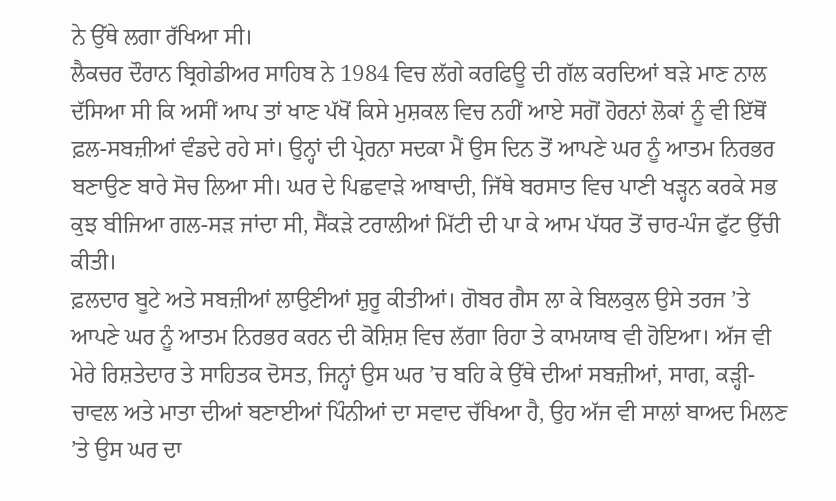ਨੇ ਉੱਥੇ ਲਗਾ ਰੱਖਿਆ ਸੀ।
ਲੈਕਚਰ ਦੌਰਾਨ ਬ੍ਰਿਗੇਡੀਅਰ ਸਾਹਿਬ ਨੇ 1984 ਵਿਚ ਲੱਗੇ ਕਰਫਿਊ ਦੀ ਗੱਲ ਕਰਦਿਆਂ ਬੜੇ ਮਾਣ ਨਾਲ ਦੱਸਿਆ ਸੀ ਕਿ ਅਸੀਂ ਆਪ ਤਾਂ ਖਾਣ ਪੱਖੋਂ ਕਿਸੇ ਮੁਸ਼ਕਲ ਵਿਚ ਨਹੀਂ ਆਏ ਸਗੋਂ ਹੋਰਨਾਂ ਲੋਕਾਂ ਨੂੰ ਵੀ ਇੱਥੋਂ ਫ਼ਲ-ਸਬਜ਼ੀਆਂ ਵੰਡਦੇ ਰਹੇ ਸਾਂ। ਉਨ੍ਹਾਂ ਦੀ ਪ੍ਰੇਰਨਾ ਸਦਕਾ ਮੈਂ ਉਸ ਦਿਨ ਤੋਂ ਆਪਣੇ ਘਰ ਨੂੰ ਆਤਮ ਨਿਰਭਰ ਬਣਾਉਣ ਬਾਰੇ ਸੋਚ ਲਿਆ ਸੀ। ਘਰ ਦੇ ਪਿਛਵਾੜੇ ਆਬਾਦੀ, ਜਿੱਥੇ ਬਰਸਾਤ ਵਿਚ ਪਾਣੀ ਖੜ੍ਹਨ ਕਰਕੇ ਸਭ ਕੁਝ ਬੀਜਿਆ ਗਲ-ਸੜ ਜਾਂਦਾ ਸੀ, ਸੈਂਕੜੇ ਟਰਾਲੀਆਂ ਮਿੱਟੀ ਦੀ ਪਾ ਕੇ ਆਮ ਪੱਧਰ ਤੋਂ ਚਾਰ-ਪੰਜ ਫੁੱਟ ਉੱਚੀ ਕੀਤੀ।
ਫ਼ਲਦਾਰ ਬੂਟੇ ਅਤੇ ਸਬਜ਼ੀਆਂ ਲਾਉਣੀਆਂ ਸ਼ੁਰੂ ਕੀਤੀਆਂ। ਗੋਬਰ ਗੈਸ ਲਾ ਕੇ ਬਿਲਕੁਲ ਉਸੇ ਤਰਜ ’ਤੇ ਆਪਣੇ ਘਰ ਨੂੰ ਆਤਮ ਨਿਰਭਰ ਕਰਨ ਦੀ ਕੋਸ਼ਿਸ਼ ਵਿਚ ਲੱਗਾ ਰਿਹਾ ਤੇ ਕਾਮਯਾਬ ਵੀ ਹੋਇਆ। ਅੱਜ ਵੀ ਮੇਰੇ ਰਿਸ਼ਤੇਦਾਰ ਤੇ ਸਾਹਿਤਕ ਦੋਸਤ, ਜਿਨ੍ਹਾਂ ਉਸ ਘਰ ’ਚ ਬਹਿ ਕੇ ਉੱਥੇ ਦੀਆਂ ਸਬਜ਼ੀਆਂ, ਸਾਗ, ਕੜ੍ਹੀ-ਚਾਵਲ ਅਤੇ ਮਾਤਾ ਦੀਆਂ ਬਣਾਈਆਂ ਪਿੰਨੀਆਂ ਦਾ ਸਵਾਦ ਚੱਖਿਆ ਹੈ, ਉਹ ਅੱਜ ਵੀ ਸਾਲਾਂ ਬਾਅਦ ਮਿਲਣ ’ਤੇ ਉਸ ਘਰ ਦਾ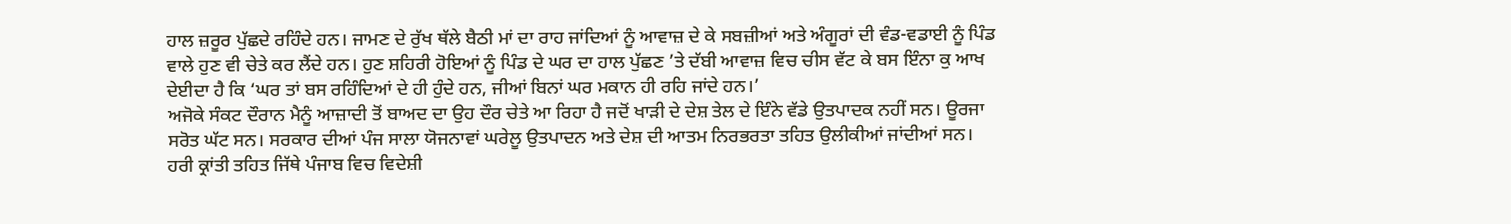ਹਾਲ ਜ਼ਰੂਰ ਪੁੱਛਦੇ ਰਹਿੰਦੇ ਹਨ। ਜਾਮਣ ਦੇ ਰੁੱਖ ਥੱਲੇ ਬੈਠੀ ਮਾਂ ਦਾ ਰਾਹ ਜਾਂਦਿਆਂ ਨੂੰ ਆਵਾਜ਼ ਦੇ ਕੇ ਸਬਜ਼ੀਆਂ ਅਤੇ ਅੰਗੂਰਾਂ ਦੀ ਵੰਡ-ਵਡਾਈ ਨੂੰ ਪਿੰਡ ਵਾਲੇ ਹੁਣ ਵੀ ਚੇਤੇ ਕਰ ਲੈਂਦੇ ਹਨ। ਹੁਣ ਸ਼ਹਿਰੀ ਹੋਇਆਂ ਨੂੰ ਪਿੰਡ ਦੇ ਘਰ ਦਾ ਹਾਲ ਪੁੱਛਣ ’ਤੇ ਦੱਬੀ ਆਵਾਜ਼ ਵਿਚ ਚੀਸ ਵੱਟ ਕੇ ਬਸ ਇੰਨਾ ਕੁ ਆਖ ਦੇਈਦਾ ਹੈ ਕਿ ‘ਘਰ ਤਾਂ ਬਸ ਰਹਿੰਦਿਆਂ ਦੇ ਹੀ ਹੁੰਦੇ ਹਨ, ਜੀਆਂ ਬਿਨਾਂ ਘਰ ਮਕਾਨ ਹੀ ਰਹਿ ਜਾਂਦੇ ਹਨ।’
ਅਜੋਕੇ ਸੰਕਟ ਦੌਰਾਨ ਮੈਨੂੰ ਆਜ਼ਾਦੀ ਤੋਂ ਬਾਅਦ ਦਾ ਉਹ ਦੌਰ ਚੇਤੇ ਆ ਰਿਹਾ ਹੈ ਜਦੋਂ ਖਾੜੀ ਦੇ ਦੇਸ਼ ਤੇਲ ਦੇ ਇੰਨੇ ਵੱਡੇ ਉਤਪਾਦਕ ਨਹੀਂ ਸਨ। ਊਰਜਾ ਸਰੋਤ ਘੱਟ ਸਨ। ਸਰਕਾਰ ਦੀਆਂ ਪੰਜ ਸਾਲਾ ਯੋਜਨਾਵਾਂ ਘਰੇਲੂ ਉਤਪਾਦਨ ਅਤੇ ਦੇਸ਼ ਦੀ ਆਤਮ ਨਿਰਭਰਤਾ ਤਹਿਤ ਉਲੀਕੀਆਂ ਜਾਂਦੀਆਂ ਸਨ।
ਹਰੀ ਕ੍ਰਾਂਤੀ ਤਹਿਤ ਜਿੱਥੇ ਪੰਜਾਬ ਵਿਚ ਵਿਦੇਸ਼ੀ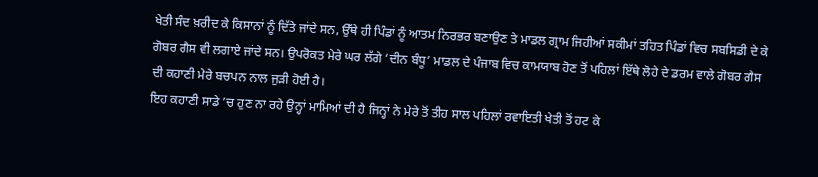ਖੇਤੀ ਸੰਦ ਖ਼ਰੀਦ ਕੇ ਕਿਸਾਨਾਂ ਨੂੰ ਦਿੱਤੇ ਜਾਂਦੇ ਸਨ, ਉੱਥੇ ਹੀ ਪਿੰਡਾਂ ਨੂੰ ਆਤਮ ਨਿਰਭਰ ਬਣਾਉਣ ਤੇ ਮਾਡਲ ਗ੍ਰਾਮ ਜਿਹੀਆਂ ਸਕੀਮਾਂ ਤਹਿਤ ਪਿੰਡਾਂ ਵਿਚ ਸਬਸਿਡੀ ਦੇ ਕੇ ਗੋਬਰ ਗੈਸ ਵੀ ਲਗਾਏ ਜਾਂਦੇ ਸਨ। ਉਪਰੋਕਤ ਮੇਰੇ ਘਰ ਲੱਗੇ ‘ਦੀਨ ਬੰਧੂ’ ਮਾਡਲ ਦੇ ਪੰਜਾਬ ਵਿਚ ਕਾਮਯਾਬ ਹੋਣ ਤੋਂ ਪਹਿਲਾਂ ਇੱਥੇ ਲੋਹੇ ਦੇ ਡਰਮ ਵਾਲੇ ਗੋਬਰ ਗੈਸ ਦੀ ਕਹਾਣੀ ਮੇਰੇ ਬਚਪਨ ਨਾਲ ਜੁੜੀ ਹੋਈ ਹੈ।
ਇਹ ਕਹਾਣੀ ਸਾਡੇ ’ਚ ਹੁਣ ਨਾ ਰਹੇ ਉਨ੍ਹਾਂ ਮਾਮਿਆਂ ਦੀ ਹੈ ਜਿਨ੍ਹਾਂ ਨੇ ਮੇਰੇ ਤੋਂ ਤੀਹ ਸਾਲ ਪਹਿਲਾਂ ਰਵਾਇਤੀ ਖੇਤੀ ਤੋਂ ਹਟ ਕੇ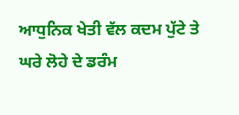ਆਧੁਨਿਕ ਖੇਤੀ ਵੱਲ ਕਦਮ ਪੁੱਟੇ ਤੇ ਘਰੇ ਲੋਹੇ ਦੇ ਡਰੰਮ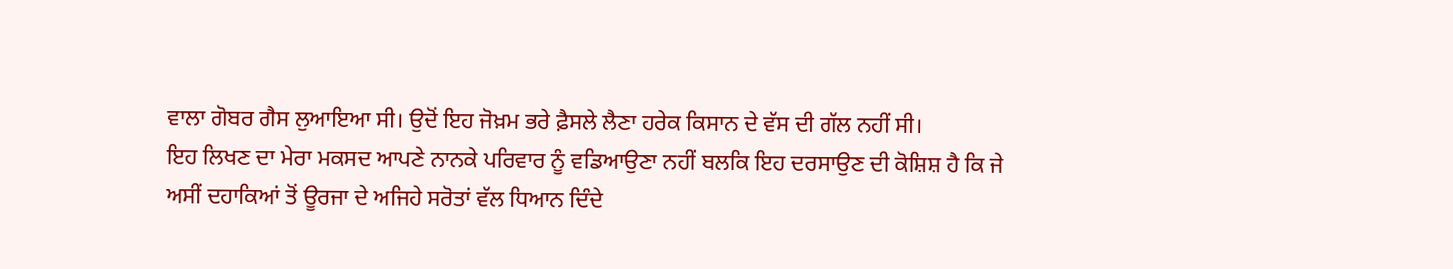ਵਾਲਾ ਗੋਬਰ ਗੈਸ ਲੁਆਇਆ ਸੀ। ਉਦੋਂ ਇਹ ਜੋਖ਼ਮ ਭਰੇ ਫ਼ੈਸਲੇ ਲੈਣਾ ਹਰੇਕ ਕਿਸਾਨ ਦੇ ਵੱਸ ਦੀ ਗੱਲ ਨਹੀਂ ਸੀ।
ਇਹ ਲਿਖਣ ਦਾ ਮੇਰਾ ਮਕਸਦ ਆਪਣੇ ਨਾਨਕੇ ਪਰਿਵਾਰ ਨੂੰ ਵਡਿਆਉਣਾ ਨਹੀਂ ਬਲਕਿ ਇਹ ਦਰਸਾਉਣ ਦੀ ਕੋਸ਼ਿਸ਼ ਹੈ ਕਿ ਜੇ ਅਸੀਂ ਦਹਾਕਿਆਂ ਤੋਂ ਊਰਜਾ ਦੇ ਅਜਿਹੇ ਸਰੋਤਾਂ ਵੱਲ ਧਿਆਨ ਦਿੰਦੇ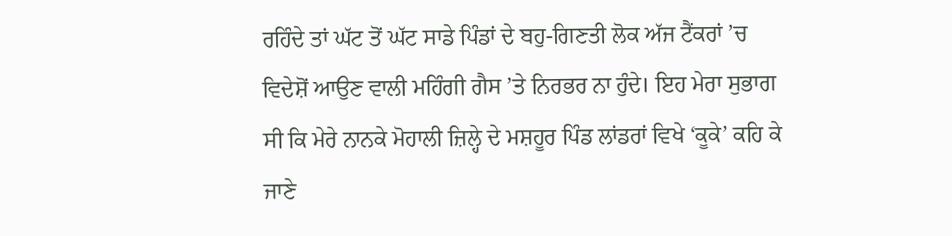ਰਹਿੰਦੇ ਤਾਂ ਘੱਟ ਤੋਂ ਘੱਟ ਸਾਡੇ ਪਿੰਡਾਂ ਦੇ ਬਹੁ-ਗਿਣਤੀ ਲੋਕ ਅੱਜ ਟੈਂਕਰਾਂ ’ਚ ਵਿਦੇਸ਼ੋਂ ਆਉਣ ਵਾਲੀ ਮਹਿੰਗੀ ਗੈਸ ’ਤੇ ਨਿਰਭਰ ਨਾ ਹੁੰਦੇ। ਇਹ ਮੇਰਾ ਸੁਭਾਗ ਸੀ ਕਿ ਮੇਰੇ ਨਾਨਕੇ ਮੋਹਾਲੀ ਜ਼ਿਲ੍ਹੇ ਦੇ ਮਸ਼ਹੂਰ ਪਿੰਡ ਲਾਂਡਰਾਂ ਵਿਖੇ ‘ਕੂਕੇ’ ਕਹਿ ਕੇ ਜਾਣੇ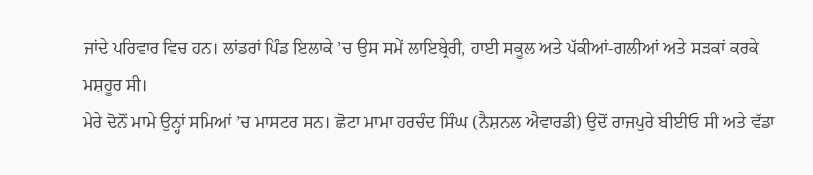ਜਾਂਦੇ ਪਰਿਵਾਰ ਵਿਚ ਹਨ। ਲਾਂਡਰਾਂ ਪਿੰਡ ਇਲਾਕੇ ’ਚ ਉਸ ਸਮੇਂ ਲਾਇਬ੍ਰੇਰੀ, ਹਾਈ ਸਕੂਲ ਅਤੇ ਪੱਕੀਆਂ-ਗਲੀਆਂ ਅਤੇ ਸੜਕਾਂ ਕਰਕੇ ਮਸ਼ਹੂਰ ਸੀ।
ਮੇਰੇ ਦੋਨੋਂ ਮਾਮੇ ਉਨ੍ਹਾਂ ਸਮਿਆਂ ’ਚ ਮਾਸਟਰ ਸਨ। ਛੋਟਾ ਮਾਮਾ ਹਰਚੰਦ ਸਿੰਘ (ਨੈਸ਼ਨਲ ਐਵਾਰਡੀ) ਉਦੋਂ ਰਾਜਪੁਰੇ ਬੀਈਓ ਸੀ ਅਤੇ ਵੱਡਾ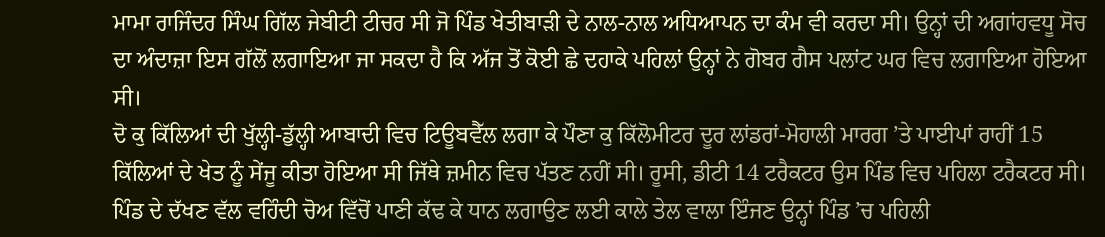ਮਾਮਾ ਰਾਜਿੰਦਰ ਸਿੰਘ ਗਿੱਲ ਜੇਬੀਟੀ ਟੀਚਰ ਸੀ ਜੋ ਪਿੰਡ ਖੇਤੀਬਾੜੀ ਦੇ ਨਾਲ-ਨਾਲ ਅਧਿਆਪਨ ਦਾ ਕੰਮ ਵੀ ਕਰਦਾ ਸੀ। ਉਨ੍ਹਾਂ ਦੀ ਅਗਾਂਹਵਧੂ ਸੋਚ ਦਾ ਅੰਦਾਜ਼ਾ ਇਸ ਗੱਲੋਂ ਲਗਾਇਆ ਜਾ ਸਕਦਾ ਹੈ ਕਿ ਅੱਜ ਤੋਂ ਕੋਈ ਛੇ ਦਹਾਕੇ ਪਹਿਲਾਂ ਉਨ੍ਹਾਂ ਨੇ ਗੋਬਰ ਗੈਸ ਪਲਾਂਟ ਘਰ ਵਿਚ ਲਗਾਇਆ ਹੋਇਆ ਸੀ।
ਦੋ ਕੁ ਕਿੱਲਿਆਂ ਦੀ ਖੁੱਲ੍ਹੀ-ਡੁੱਲ੍ਹੀ ਆਬਾਦੀ ਵਿਚ ਟਿਊਬਵੈੱਲ ਲਗਾ ਕੇ ਪੌਣਾ ਕੁ ਕਿੱਲੋਮੀਟਰ ਦੂਰ ਲਾਂਡਰਾਂ-ਮੋਹਾਲੀ ਮਾਰਗ ’ਤੇ ਪਾਈਪਾਂ ਰਾਹੀਂ 15 ਕਿੱਲਿਆਂ ਦੇ ਖੇਤ ਨੂੰ ਸੇਂਜੂ ਕੀਤਾ ਹੋਇਆ ਸੀ ਜਿੱਥੇ ਜ਼ਮੀਨ ਵਿਚ ਪੱਤਣ ਨਹੀਂ ਸੀ। ਰੂਸੀ, ਡੀਟੀ 14 ਟਰੈਕਟਰ ਉਸ ਪਿੰਡ ਵਿਚ ਪਹਿਲਾ ਟਰੈਕਟਰ ਸੀ। ਪਿੰਡ ਦੇ ਦੱਖਣ ਵੱਲ ਵਹਿੰਦੀ ਚੋਅ ਵਿੱਚੋਂ ਪਾਣੀ ਕੱਢ ਕੇ ਧਾਨ ਲਗਾਉਣ ਲਈ ਕਾਲੇ ਤੇਲ ਵਾਲਾ ਇੰਜਣ ਉਨ੍ਹਾਂ ਪਿੰਡ ’ਚ ਪਹਿਲੀ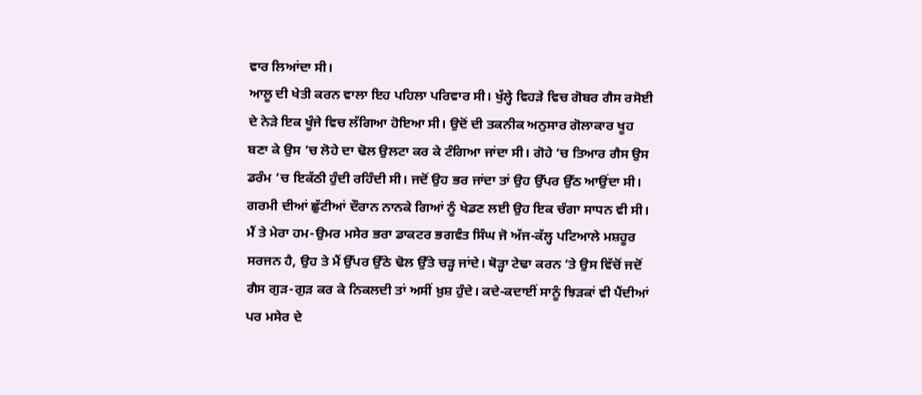ਵਾਰ ਲਿਆਂਦਾ ਸੀ।
ਆਲੂ ਦੀ ਖੇਤੀ ਕਰਨ ਵਾਲਾ ਇਹ ਪਹਿਲਾ ਪਰਿਵਾਰ ਸੀ। ਖੁੱਲ੍ਹੇ ਵਿਹੜੇ ਵਿਚ ਗੋਬਰ ਗੈਸ ਰਸੋਈ ਦੇ ਨੇੜੇ ਇਕ ਖੂੰਜੇ ਵਿਚ ਲੱਗਿਆ ਹੋਇਆ ਸੀ। ਉਦੋਂ ਦੀ ਤਕਨੀਕ ਅਨੁਸਾਰ ਗੋਲਾਕਾਰ ਖੂਹ ਬਣਾ ਕੇ ਉਸ ’ਚ ਲੋਹੇ ਦਾ ਢੋਲ ਉਲਟਾ ਕਰ ਕੇ ਟੰਗਿਆ ਜਾਂਦਾ ਸੀ। ਗੋਹੇ ’ਚ ਤਿਆਰ ਗੈਸ ਉਸ ਡਰੰਮ ’ਚ ਇਕੱਠੀ ਹੁੰਦੀ ਰਹਿੰਦੀ ਸੀ। ਜਦੋਂ ਉਹ ਭਰ ਜਾਂਦਾ ਤਾਂ ਉਹ ਉੱਪਰ ਉੱਠ ਆਉਂਦਾ ਸੀ। ਗਰਮੀ ਦੀਆਂ ਛੁੱਟੀਆਂ ਦੌਰਾਨ ਨਾਨਕੇ ਗਿਆਂ ਨੂੰ ਖੇਡਣ ਲਈ ਉਹ ਇਕ ਚੰਗਾ ਸਾਧਨ ਵੀ ਸੀ।
ਮੈਂ ਤੇ ਮੇਰਾ ਹਮ-ਉਮਰ ਮਸੇਰ ਭਰਾ ਡਾਕਟਰ ਭਗਵੰਤ ਸਿੰਘ ਜੋ ਅੱਜ-ਕੱਲ੍ਹ ਪਟਿਆਲੇ ਮਸ਼ਹੂਰ ਸਰਜਨ ਹੈ, ਉਹ ਤੇ ਮੈਂ ਉੱਪਰ ਉੱਠੇ ਢੋਲ ਉੱਤੇ ਚੜ੍ਹ ਜਾਂਦੇ। ਥੋੜ੍ਹਾ ਟੇਢਾ ਕਰਨ ’ਤੇ ਉਸ ਵਿੱਚੋਂ ਜਦੋਂ ਗੈਸ ਗੁੜ-ਗੁੜ ਕਰ ਕੇ ਨਿਕਲਦੀ ਤਾਂ ਅਸੀਂ ਖ਼ੁਸ਼ ਹੁੰਦੇ। ਕਦੇ-ਕਦਾਈਂ ਸਾਨੂੰ ਝਿੜਕਾਂ ਵੀ ਪੈਂਦੀਆਂ ਪਰ ਮਸੇਰ ਦੇ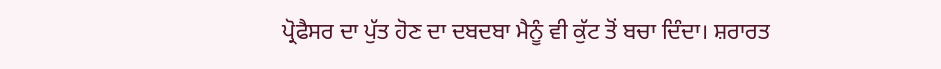ਪ੍ਰੋਫੈਸਰ ਦਾ ਪੁੱਤ ਹੋਣ ਦਾ ਦਬਦਬਾ ਮੈਨੂੰ ਵੀ ਕੁੱਟ ਤੋਂ ਬਚਾ ਦਿੰਦਾ। ਸ਼ਰਾਰਤ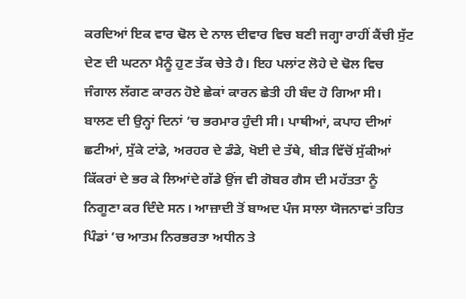ਕਰਦਿਆਂ ਇਕ ਵਾਰ ਢੋਲ ਦੇ ਨਾਲ ਦੀਵਾਰ ਵਿਚ ਬਣੀ ਜਗ੍ਹਾ ਰਾਹੀਂ ਕੈਂਚੀ ਸੁੱਟ ਦੇਣ ਦੀ ਘਟਨਾ ਮੈਨੂੰ ਹੁਣ ਤੱਕ ਚੇਤੇ ਹੈ। ਇਹ ਪਲਾਂਟ ਲੋਹੇ ਦੇ ਢੋਲ ਵਿਚ ਜੰਗਾਲ ਲੱਗਣ ਕਾਰਨ ਹੋਏ ਛੇਕਾਂ ਕਾਰਨ ਛੇਤੀ ਹੀ ਬੰਦ ਹੋ ਗਿਆ ਸੀ।
ਬਾਲਣ ਦੀ ਉਨ੍ਹਾਂ ਦਿਨਾਂ ’ਚ ਭਰਮਾਰ ਹੁੰਦੀ ਸੀ। ਪਾਥੀਆਂ, ਕਪਾਹ ਦੀਆਂ ਛਟੀਆਂ, ਸੁੱਕੇ ਟਾਂਡੇ, ਅਰਹਰ ਦੇ ਡੰਡੇ, ਖੋਈ ਦੇ ਤੱਥੇ, ਬੀੜ ਵਿੱਚੋਂ ਸੁੱਕੀਆਂ ਕਿੱਕਰਾਂ ਦੇ ਭਰ ਕੇ ਲਿਆਂਦੇ ਗੱਡੇ ਉਂਜ ਵੀ ਗੋਬਰ ਗੈਸ ਦੀ ਮਹੱਤਤਾ ਨੂੰ ਨਿਗੂਣਾ ਕਰ ਦਿੰਦੇ ਸਨ। ਆਜ਼ਾਦੀ ਤੋਂ ਬਾਅਦ ਪੰਜ ਸਾਲਾ ਯੋਜਨਾਵਾਂ ਤਹਿਤ ਪਿੰਡਾਂ ’ਚ ਆਤਮ ਨਿਰਭਰਤਾ ਅਧੀਨ ਤੇ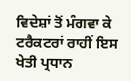ਵਿਦੇਸ਼ਾਂ ਤੋਂ ਮੰਗਵਾ ਕੇ ਟਰੈਕਟਰਾਂ ਰਾਹੀਂ ਇਸ ਖੇਤੀ ਪ੍ਰਧਾਨ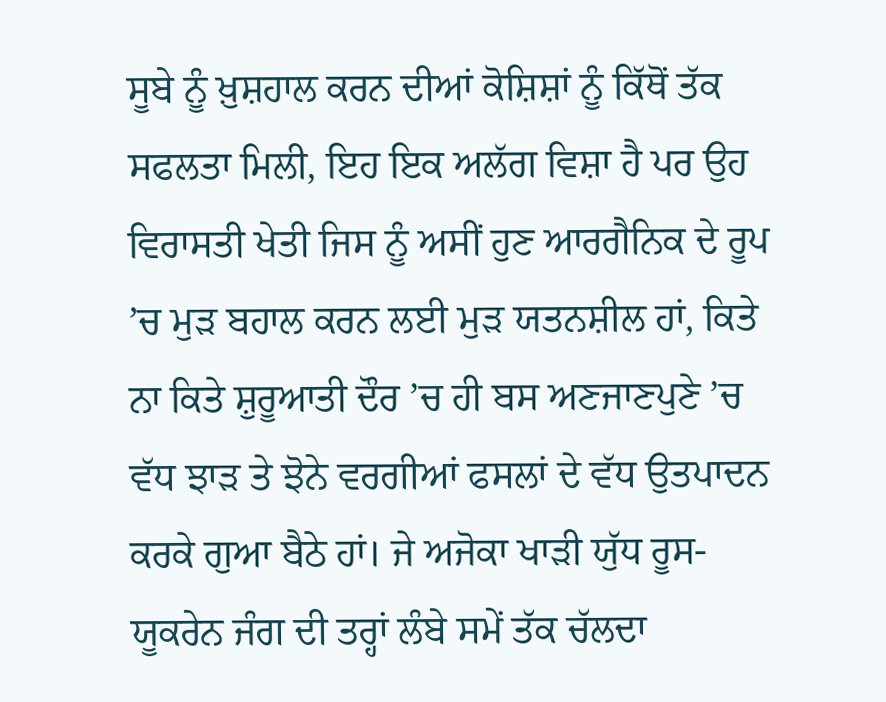ਸੂਬੇ ਨੂੰ ਖ਼ੁਸ਼ਹਾਲ ਕਰਨ ਦੀਆਂ ਕੋਸ਼ਿਸ਼ਾਂ ਨੂੰ ਕਿੱਥੋਂ ਤੱਕ ਸਫਲਤਾ ਮਿਲੀ, ਇਹ ਇਕ ਅਲੱਗ ਵਿਸ਼ਾ ਹੈ ਪਰ ਉਹ ਵਿਰਾਸਤੀ ਖੇਤੀ ਜਿਸ ਨੂੰ ਅਸੀਂ ਹੁਣ ਆਰਗੈਨਿਕ ਦੇ ਰੂਪ ’ਚ ਮੁੜ ਬਹਾਲ ਕਰਨ ਲਈ ਮੁੜ ਯਤਨਸ਼ੀਲ ਹਾਂ, ਕਿਤੇ ਨਾ ਕਿਤੇ ਸ਼ੁਰੂਆਤੀ ਦੌਰ ’ਚ ਹੀ ਬਸ ਅਣਜਾਣਪੁਣੇ ’ਚ ਵੱਧ ਝਾੜ ਤੇ ਝੋਨੇ ਵਰਗੀਆਂ ਫਸਲਾਂ ਦੇ ਵੱਧ ਉਤਪਾਦਨ ਕਰਕੇ ਗੁਆ ਬੈਠੇ ਹਾਂ। ਜੇ ਅਜੋਕਾ ਖਾੜੀ ਯੁੱਧ ਰੂਸ-ਯੂਕਰੇਨ ਜੰਗ ਦੀ ਤਰ੍ਹਾਂ ਲੰਬੇ ਸਮੇਂ ਤੱਕ ਚੱਲਦਾ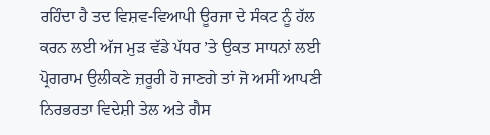ਰਹਿੰਦਾ ਹੈ ਤਦ ਵਿਸ਼ਵ-ਵਿਆਪੀ ਊਰਜਾ ਦੇ ਸੰਕਟ ਨੂੰ ਹੱਲ ਕਰਨ ਲਈ ਅੱਜ ਮੁੜ ਵੱਡੇ ਪੱਧਰ ’ਤੇ ਉਕਤ ਸਾਧਨਾਂ ਲਈ ਪ੍ਰੋਗਰਾਮ ਉਲੀਕਣੇ ਜ਼ਰੂਰੀ ਹੋ ਜਾਣਗੇ ਤਾਂ ਜੋ ਅਸੀਂ ਆਪਣੀ ਨਿਰਭਰਤਾ ਵਿਦੇਸ਼ੀ ਤੇਲ ਅਤੇ ਗੈਸ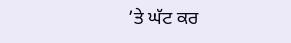’ਤੇ ਘੱਟ ਕਰ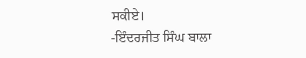ਸਕੀਏ।
-ਇੰਦਰਜੀਤ ਸਿੰਘ ਬਾਲਾ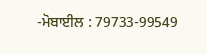-ਮੋਬਾਈਲ : 79733-99549